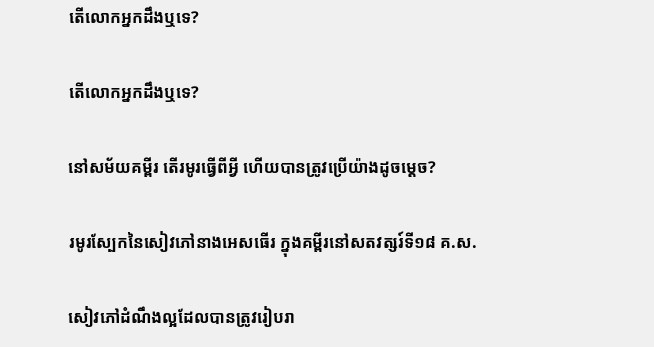តើលោកអ្នកដឹងឬទេ?

តើលោកអ្នកដឹងឬទេ?

នៅសម័យគម្ពីរ តើរមូរធ្វើពីអ្វី ហើយបានត្រូវប្រើយ៉ាងដូចម្ដេច?

រមូរស្បែកនៃសៀវភៅនាងអេសធើរ ក្នុងគម្ពីរនៅសតវត្សរ៍ទី១៨ គ.ស.

សៀវភៅដំណឹងល្អដែលបានត្រូវរៀបរា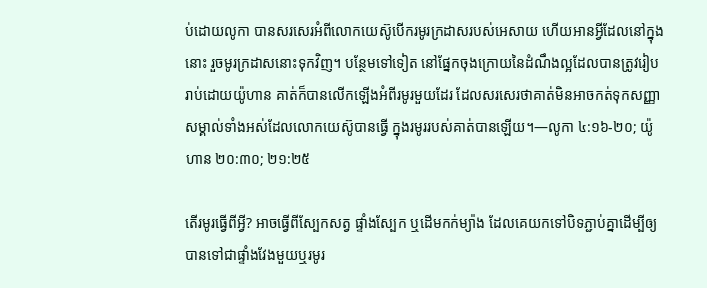ប់ដោយលូកា បានសរសេរអំពីលោកយេស៊ូបើករមូរក្រដាសរបស់អេសាយ ហើយអានអ្វីដែលនៅក្នុងនោះ រួចមូរក្រដាសនោះទុកវិញ។ បន្ថែមទៅទៀត នៅផ្នែកចុងក្រោយនៃដំណឹងល្អដែលបានត្រូវរៀបរាប់ដោយយ៉ូហាន គាត់ក៏បានលើកឡើងអំពីរមូរមួយដែរ ដែលសរសេរថាគាត់មិនអាចកត់ទុកសញ្ញាសម្គាល់ទាំងអស់ដែលលោកយេស៊ូបានធ្វើ ក្នុងរមូររបស់គាត់បានឡើយ។—លូកា ៤:១៦-២០; យ៉ូហាន ២០:៣០; ២១:២៥

តើរមូរធ្វើពីអ្វី? អាចធ្វើពីស្បែកសត្វ ផ្ទាំងស្បែក ឬដើមកក់ម្យ៉ាង ដែលគេយកទៅបិទភ្ជាប់គ្នាដើម្បីឲ្យបានទៅជាផ្ទាំងវែងមួយឬរមូរ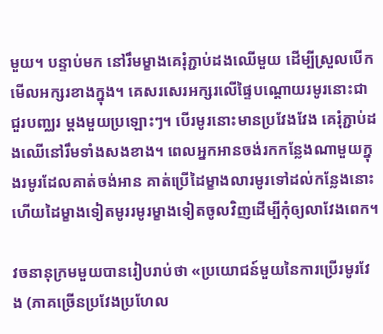មួយ។ បន្ទាប់មក នៅរឹមម្ខាងគេរុំភ្ជាប់ដងឈើមួយ ដើម្បីស្រួលបើកមើលអក្សរខាងក្នុង។ គេសរសេរអក្សរលើផ្ទៃបណ្ដោយរមូរនោះជាជួរបញ្ឈរ ម្ដងមួយប្រឡោះៗ។ បើរមូរនោះមានប្រវែងវែង គេរុំភ្ជាប់ដងឈើនៅរឹមទាំងសងខាង។ ពេលអ្នកអានចង់រកកន្លែងណាមួយក្នុងរមូរដែលគាត់ចង់អាន គាត់ប្រើដៃម្ខាងលារមូរទៅដល់កន្លែងនោះ ហើយដៃម្ខាងទៀតមូររមូរម្ខាងទៀតចូលវិញដើម្បីកុំឲ្យលាវែងពេក។

វចនានុក្រមមួយបានរៀបរាប់ថា «ប្រយោជន៍មួយនៃការប្រើរមូរវែង (ភាគច្រើនប្រវែងប្រហែល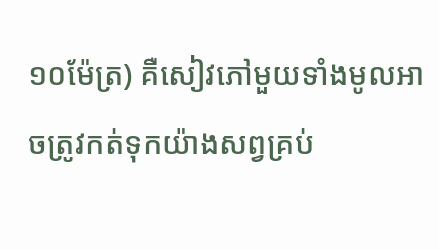១០ម៉ែត្រ) គឺសៀវភៅមួយទាំងមូលអាចត្រូវកត់ទុកយ៉ាងសព្វគ្រប់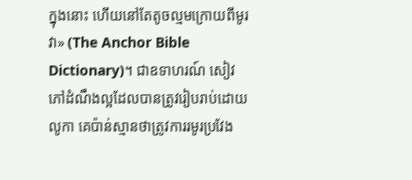ក្នុងនោះ ហើយនៅតែតូចល្មមក្រោយពីមូរវា» (The Anchor Bible Dictionary)។ ជាឧទាហរណ៍ សៀវភៅដំណឹងល្អដែលបានត្រូវរៀបរាប់ដោយលូកា គេប៉ាន់ស្មានថាត្រូវការរមូរប្រវែង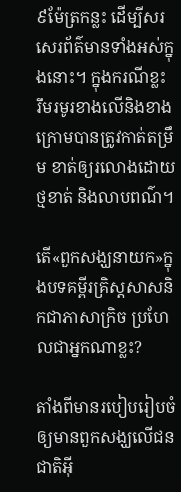៩ម៉ែត្រកន្លះ ដើម្បីសរសេរព័ត៌មានទាំងអស់ក្នុងនោះ។ ក្នុងករណីខ្លះ រឹមរមូរខាងលើនិងខាងក្រោមបានត្រូវកាត់តម្រឹម ខាត់ឲ្យរលោងដោយថ្មខាត់ និងលាបពណ៌។

តើ«ពួកសង្ឃនាយក»ក្នុងបទគម្ពីរគ្រិស្ដសាសនិកជាភាសាក្រិច ប្រហែលជាអ្នកណាខ្លះ?

តាំងពីមានរបៀបរៀបចំឲ្យមានពួកសង្ឃលើជនជាតិអ៊ី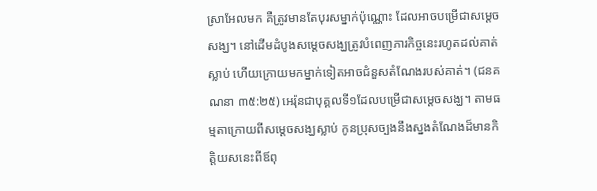ស្រាអែលមក គឺត្រូវមានតែបុរសម្នាក់ប៉ុណ្ណោះ ដែលអាចបម្រើជាសម្ដេចសង្ឃ។ នៅដើមដំបូងសម្ដេចសង្ឃត្រូវបំពេញភារកិច្ចនេះរហូតដល់គាត់ស្លាប់ ហើយក្រោយមកម្នាក់ទៀតអាចជំនួសតំណែងរបស់គាត់។ (ជនគណនា ៣៥:២៥) អេរ៉ុនជាបុគ្គលទី១ដែលបម្រើជាសម្ដេចសង្ឃ។ តាមធម្មតាក្រោយពីសម្ដេចសង្ឃស្លាប់ កូនប្រុសច្បងនឹងស្នងតំណែងដ៏មានកិត្ដិយសនេះពីឪពុ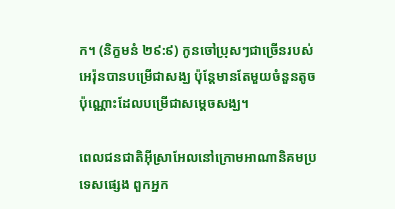ក។ (និក្ខមនំ ២៩:៩) កូនចៅប្រុសៗជាច្រើនរបស់អេរ៉ុនបានបម្រើជាសង្ឃ ប៉ុន្ដែមានតែមួយចំនួនតូចប៉ុណ្ណោះដែលបម្រើជាសម្ដេចសង្ឃ។

ពេលជនជាតិអ៊ីស្រាអែលនៅក្រោមអាណានិគមប្រទេសផ្សេង ពួកអ្នក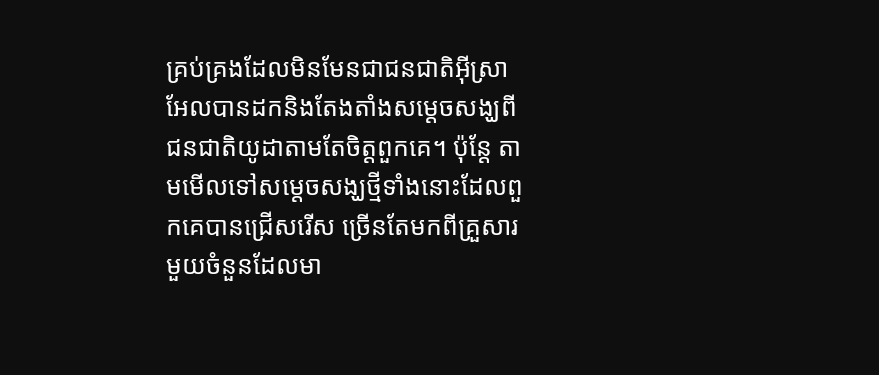គ្រប់គ្រងដែលមិនមែនជាជនជាតិអ៊ីស្រាអែលបានដកនិងតែងតាំងសម្ដេចសង្ឃពីជនជាតិយូដាតាមតែចិត្ដពួកគេ។ ប៉ុន្ដែ តាមមើលទៅសម្ដេចសង្ឃថ្មីទាំងនោះដែលពួកគេបានជ្រើសរើស ច្រើនតែមកពីគ្រួសារមួយចំនួនដែលមា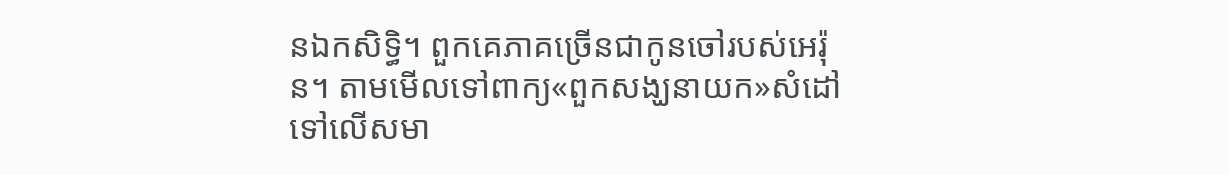នឯកសិទ្ធិ។ ពួកគេភាគច្រើនជាកូនចៅរបស់អេរ៉ុន។ តាមមើលទៅពាក្យ«ពួកសង្ឃនាយក»សំដៅទៅលើសមា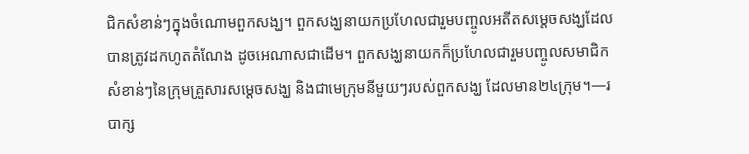ជិកសំខាន់ៗក្នុងចំណោមពួកសង្ឃ។ ពួកសង្ឃនាយកប្រហែលជារួមបញ្ចូលអតីតសម្ដេចសង្ឃដែលបានត្រូវដកហូតតំណែង ដូចអេណាសជាដើម។ ពួកសង្ឃនាយកក៏ប្រហែលជារួមបញ្ចូលសមាជិកសំខាន់ៗនៃក្រុមគ្រួសារសម្ដេចសង្ឃ និងជាមេក្រុមនីមួយៗរបស់ពួកសង្ឃ ដែលមាន២៤ក្រុម។—របាក្ស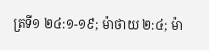ត្រទី១ ២៤:១-១៩; ម៉ាថាយ ២:៤; ម៉ា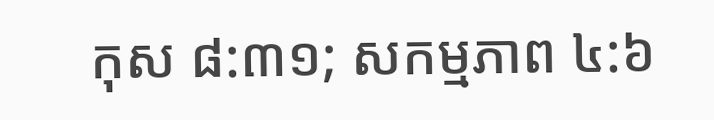កុស ៨:៣១; សកម្មភាព ៤:៦